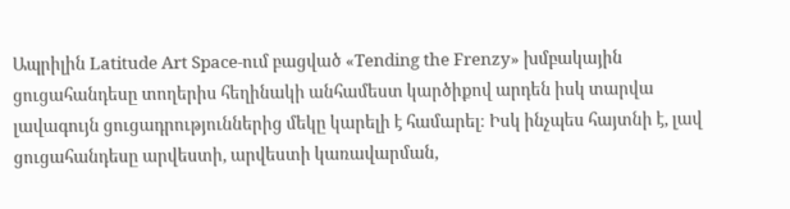Ապրիլին Latitude Art Space-ում բացված «Tending the Frenzy» խմբակային ցուցահանդեսը տողերիս հեղինակի անհամեստ կարծիքով արդեն իսկ տարվա լավագույն ցուցադրություններից մեկը կարելի է համարել։ Իսկ ինչպես հայտնի է, լավ ցուցահանդեսը արվեստի, արվեստի կառավարման,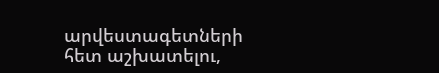արվեստագետների հետ աշխատելու,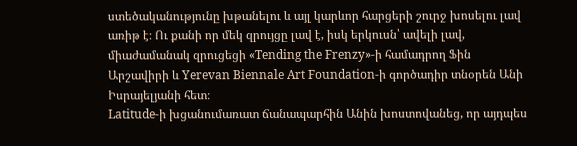ստեծականությունը խթանելու և այլ կարևոր հարցերի շուրջ խոսելու լավ առիթ է։ Ու քանի որ մեկ զրույցը լավ է, իսկ երկուսն՝ ավելի լավ, միաժամանակ զրուցեցի «Tending the Frenzy»-ի համադրող Ֆին Արշավիրի և Yerevan Biennale Art Foundation-ի գործադիր տնօրեն Անի Իսրայելյանի հետ։
Latitude-ի խցանումառատ ճանապարհին Անին խոստովանեց, որ այդպես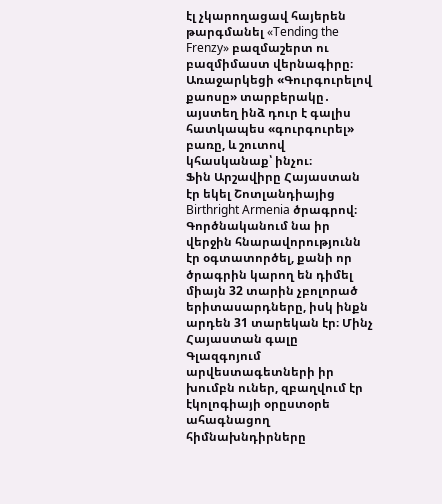էլ չկարողացավ հայերեն թարգմանել «Tending the Frenzy» բազմաշերտ ու բազմիմաստ վերնագիրը։ Առաջարկեցի «Գուրգուրելով քաոսը» տարբերակը․ այստեղ ինձ դուր է գալիս հատկապես «գուրգուրել» բառը, և շուտով կհասկանաք՝ ինչու։
Ֆին Արշավիրը Հայաստան էր եկել Շոտլանդիայից Birthright Armenia ծրագրով։ Գործնականում նա իր վերջին հնարավորությունն էր օգտատործել, քանի որ ծրագրին կարող են դիմել միայն 32 տարին չբոլորած երիտասարդները, իսկ ինքն արդեն 31 տարեկան էր։ Մինչ Հայաստան գալը Գլազգոյում արվեստագետների իր խումբն ուներ, զբաղվում էր էկոլոգիայի օրըստօրե ահագնացող հիմնախնդիրները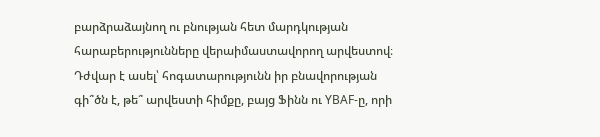բարձրաձայնող ու բնության հետ մարդկության հարաբերությունները վերաիմաստավորող արվեստով։ Դժվար է ասել՝ հոգատարությունն իր բնավորության գի՞ծն է, թե՞ արվեստի հիմքը, բայց Ֆինն ու YBAF-ը, որի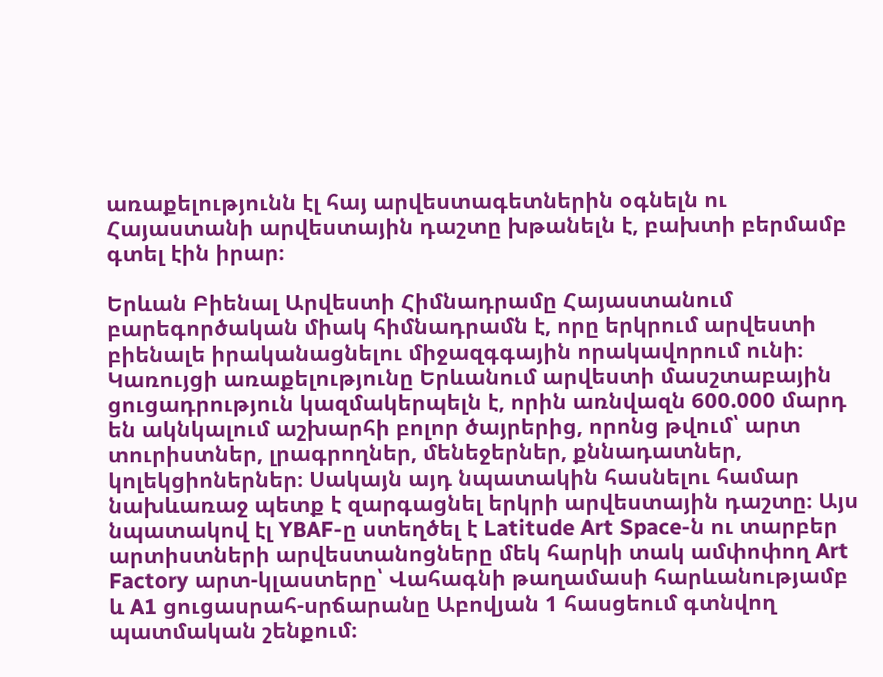առաքելությունն էլ հայ արվեստագետներին օգնելն ու Հայաստանի արվեստային դաշտը խթանելն է, բախտի բերմամբ գտել էին իրար։

Երևան Բիենալ Արվեստի Հիմնադրամը Հայաստանում բարեգործական միակ հիմնադրամն է, որը երկրում արվեստի բիենալե իրականացնելու միջազգգային որակավորում ունի։ Կառույցի առաքելությունը Երևանում արվեստի մասշտաբային ցուցադրություն կազմակերպելն է, որին առնվազն 600.000 մարդ են ակնկալում աշխարհի բոլոր ծայրերից, որոնց թվում՝ արտ տուրիստներ, լրագրողներ, մենեջերներ, քննադատներ, կոլեկցիոներներ։ Սակայն այդ նպատակին հասնելու համար նախևառաջ պետք է զարգացնել երկրի արվեստային դաշտը։ Այս նպատակով էլ YBAF-ը ստեղծել է Latitude Art Space-ն ու տարբեր արտիստների արվեստանոցները մեկ հարկի տակ ամփոփող Art Factory արտ-կլաստերը՝ Վահագնի թաղամասի հարևանությամբ և A1 ցուցասրահ-սրճարանը Աբովյան 1 հասցեում գտնվող պատմական շենքում։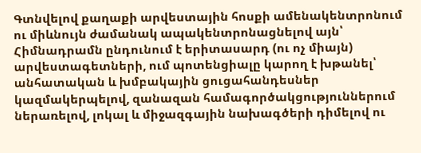Գտնվելով քաղաքի արվեստային հոսքի ամենակենտրոնում ու միևնույն ժամանակ ապակենտրոնացնելով այն՝ Հիմնադրամն ընդունում է երիտասարդ (ու ոչ միայն) արվեստագետների, ում պոտենցիալը կարող է խթանել՝ անհատական և խմբակային ցուցահանդեսներ կազմակերպելով, զանազան համագործակցություններում ներառելով, լոկալ և միջազգային նախագծերի դիմելով ու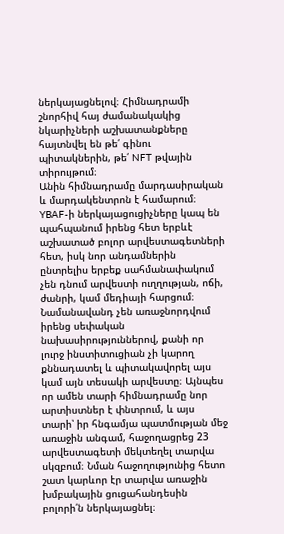ներկայացնելով։ Հիմնադրամի շնորհիվ հայ ժամանակակից նկարիչների աշխատանքները հայտնվել են թե՛ գինու պիտակներին, թե՛ NFT թվային տիրույթում։
Անին հիմնադրամը մարդասիրական և մարդակենտրոն է համարում։ YBAF-ի ներկայացուցիչները կապ են պահպանում իրենց հետ երբևէ աշխատած բոլոր արվեստագետների հետ, իսկ նոր անդամներին ընտրելիս երբեք սահմանափակում չեն դնում արվեստի ուղղության, ոճի, ժանրի, կամ մեդիայի հարցում։ Նամանավանդ չեն առաջնորդվում իրենց սեփական նախասիրություններով, քանի որ լուրջ ինստիտուցիան չի կարող քննադատել և պիտակավորել այս կամ այն տեսակի արվեստը։ Այնպես որ ամեն տարի հիմնադրամը նոր արտիստներ է փնտրում, և այս տարի՝ իր հնգամյա պատմության մեջ առաջին անգամ, հաջողացրեց 23 արվեստագետի մեկտեղել տարվա սկզբում։ Նման հաջողությունից հետո շատ կարևոր էր տարվա առաջին խմբակային ցուցահանդեսին բոլորի՛ն ներկայացնել։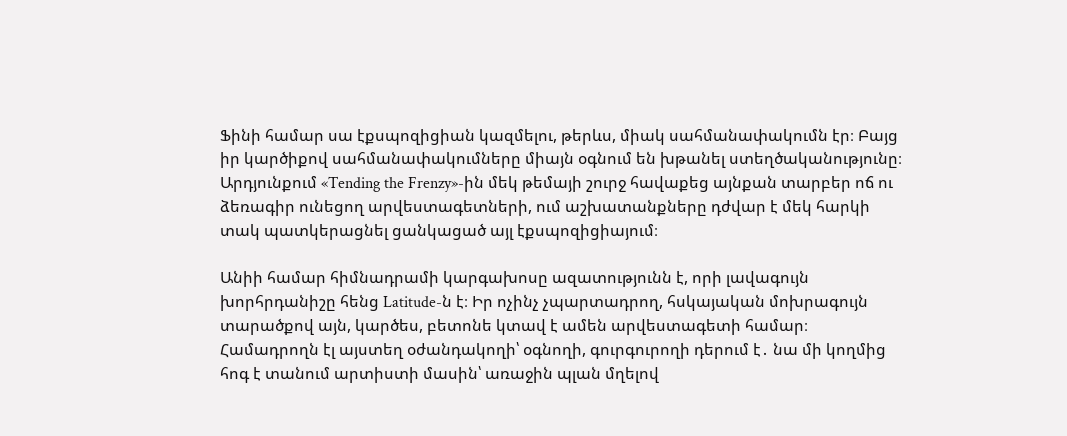Ֆինի համար սա էքսպոզիցիան կազմելու, թերևս, միակ սահմանափակումն էր։ Բայց իր կարծիքով սահմանափակումները միայն օգնում են խթանել ստեղծականությունը։ Արդյունքում «Tending the Frenzy»-ին մեկ թեմայի շուրջ հավաքեց այնքան տարբեր ոճ ու ձեռագիր ունեցող արվեստագետների, ում աշխատանքները դժվար է մեկ հարկի տակ պատկերացնել ցանկացած այլ էքսպոզիցիայում։

Անիի համար հիմնադրամի կարգախոսը ազատությունն է, որի լավագույն խորհրդանիշը հենց Latitude-ն է։ Իր ոչինչ չպարտադրող, հսկայական մոխրագույն տարածքով այն, կարծես, բետոնե կտավ է ամեն արվեստագետի համար։ Համադրողն էլ այստեղ օժանդակողի՝ օգնողի, գուրգուրողի դերում է․ նա մի կողմից հոգ է տանում արտիստի մասին՝ առաջին պլան մղելով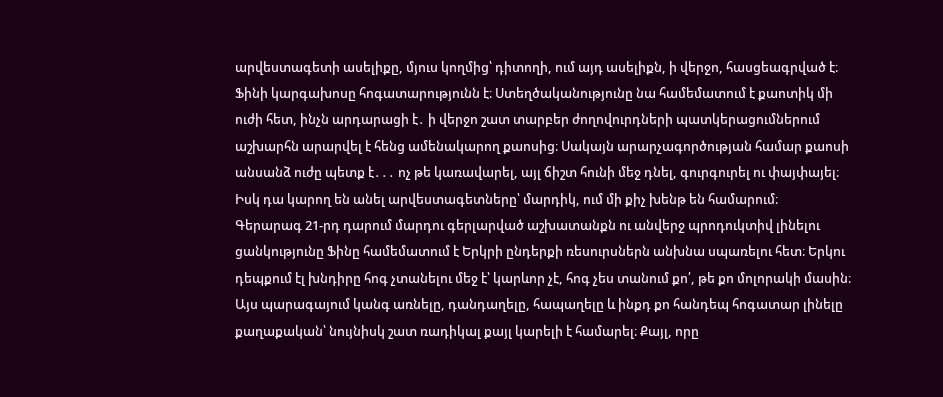արվեստագետի ասելիքը, մյուս կողմից՝ դիտողի, ում այդ ասելիքն, ի վերջո, հասցեագրված է։
Ֆինի կարգախոսը հոգատարությունն է։ Ստեղծականությունը նա համեմատում է քաոտիկ մի ուժի հետ, ինչն արդարացի է․ ի վերջո շատ տարբեր ժողովուրդների պատկերացումներում աշխարհն արարվել է հենց ամենակարող քաոսից։ Սակայն արարչագործության համար քաոսի անսանձ ուժը պետք է․․․ ոչ թե կառավարել, այլ ճիշտ հունի մեջ դնել, գուրգուրել ու փայփայել։ Իսկ դա կարող են անել արվեստագետները՝ մարդիկ, ում մի քիչ խենթ են համարում։
Գերարագ 21-րդ դարում մարդու գերլարված աշխատանքն ու անվերջ պրոդուկտիվ լինելու ցանկությունը Ֆինը համեմատում է Երկրի ընդերքի ռեսուրսներն անխնա սպառելու հետ։ Երկու դեպքում էլ խնդիրը հոգ չտանելու մեջ է՝ կարևոր չէ, հոգ չես տանում քո՛, թե քո մոլորակի մասին։ Այս պարագայում կանգ առնելը, դանդաղելը, հապաղելը և ինքդ քո հանդեպ հոգատար լինելը քաղաքական՝ նույնիսկ շատ ռադիկալ քայլ կարելի է համարել։ Քայլ, որը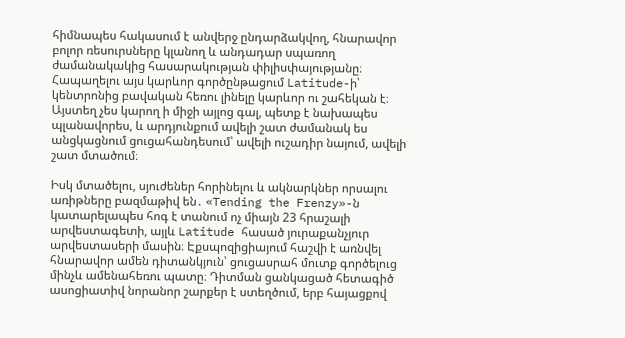հիմնապես հակասում է անվերջ ընդարձակվող, հնարավոր բոլոր ռեսուրսները կլանող և անդադար սպառող ժամանակակից հասարակության փիլիսփայությանը։
Հապաղելու այս կարևոր գործընթացում Latitude-ի՝ կենտրոնից բավական հեռու լինելը կարևոր ու շահեկան է։ Այստեղ չես կարող ի միջի այլոց գալ, պետք է նախապես պլանավորես, և արդյունքում ավելի շատ ժամանակ ես անցկացնում ցուցահանդեսում՝ ավելի ուշադիր նայում, ավելի շատ մտածում։

Իսկ մտածելու, սյուժեներ հորինելու և ակնարկներ որսալու առիթները բազմաթիվ են․ «Tending the Frenzy»-ն կատարելապես հոգ է տանում ոչ միայն 23 հրաշալի արվեստագետի, այլև Latitude հասած յուրաքանչյուր արվեստասերի մասին։ Էքսպոզիցիայում հաշվի է առնվել հնարավոր ամեն դիտանկյուն՝ ցուցասրահ մուտք գործելուց մինչև ամենահեռու պատը։ Դիտման ցանկացած հետագիծ ասոցիատիվ նորանոր շարքեր է ստեղծում, երբ հայացքով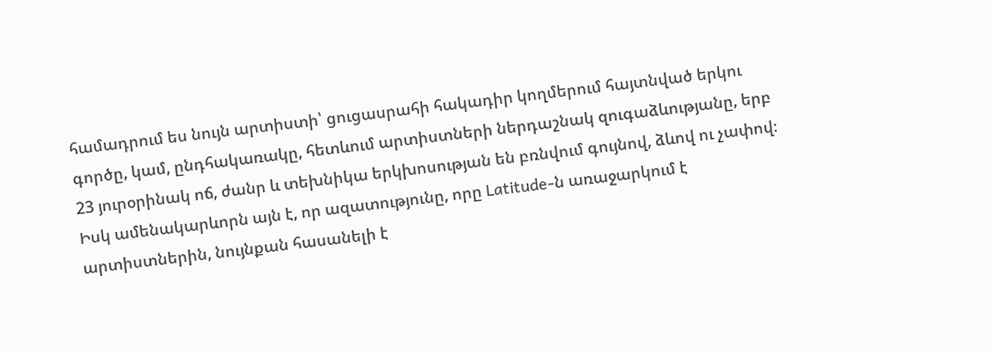համադրում ես նույն արտիստի՝ ցուցասրահի հակադիր կողմերում հայտնված երկու գործը, կամ, ընդհակառակը, հետևում արտիստների ներդաշնակ զուգաձևությանը, երբ 23 յուրօրինակ ոճ, ժանր և տեխնիկա երկխոսության են բռնվում գույնով, ձևով ու չափով։ Իսկ ամենակարևորն այն է, որ ազատությունը, որը Latitude-ն առաջարկում է արտիստներին, նույնքան հասանելի է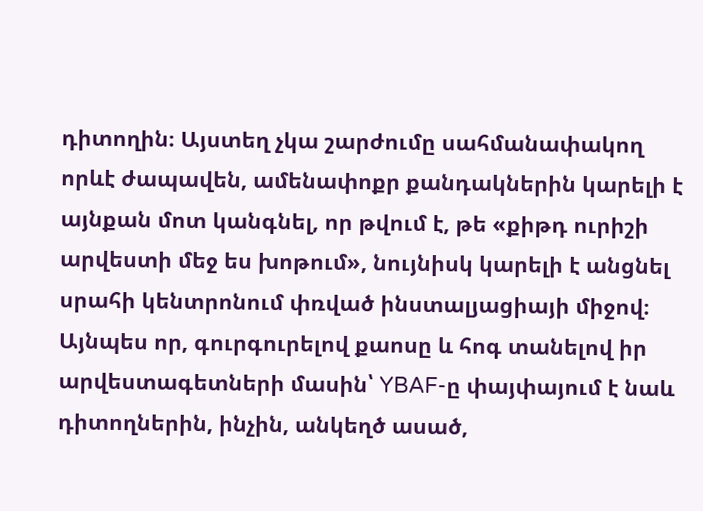դիտողին։ Այստեղ չկա շարժումը սահմանափակող որևէ ժապավեն, ամենափոքր քանդակներին կարելի է այնքան մոտ կանգնել, որ թվում է, թե «քիթդ ուրիշի արվեստի մեջ ես խոթում», նույնիսկ կարելի է անցնել սրահի կենտրոնում փռված ինստալյացիայի միջով։ Այնպես որ, գուրգուրելով քաոսը և հոգ տանելով իր արվեստագետների մասին՝ YBAF-ը փայփայում է նաև դիտողներին, ինչին, անկեղծ ասած,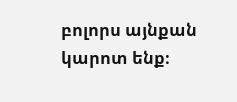բոլորս այնքան կարոտ ենք։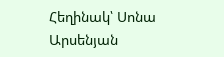Հեղինակ՝ Սոնա Արսենյան